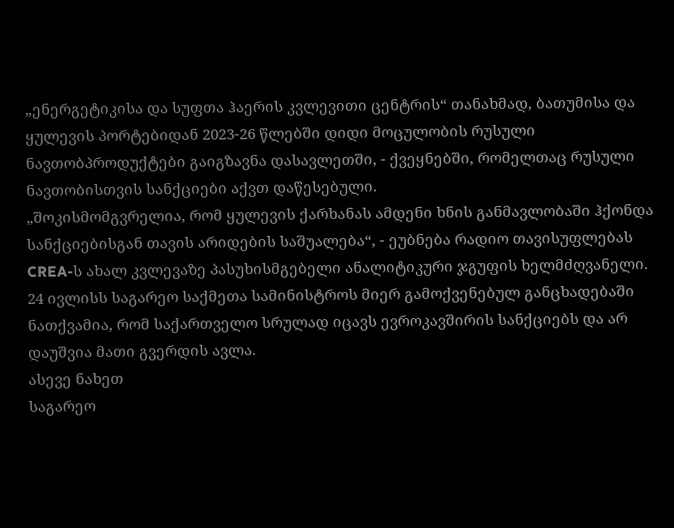„ენერგეტიკისა და სუფთა ჰაერის კვლევითი ცენტრის“ თანახმად, ბათუმისა და ყულევის პორტებიდან 2023-26 წლებში დიდი მოცულობის რუსული ნავთობპროდუქტები გაიგზავნა დასავლეთში, - ქვეყნებში, რომელთაც რუსული ნავთობისთვის სანქციები აქვთ დაწესებული.
„შოკისმომგვრელია, რომ ყულევის ქარხანას ამდენი ხნის განმავლობაში ჰქონდა სანქციებისგან თავის არიდების საშუალება“, - ეუბნება რადიო თავისუფლებას CREA-ს ახალ კვლევაზე პასუხისმგებელი ანალიტიკური ჯგუფის ხელმძღვანელი.
24 ივლისს საგარეო საქმეთა სამინისტროს მიერ გამოქვენებულ განცხადებაში ნათქვამია, რომ საქართველო სრულად იცავს ევროკავშირის სანქციებს და არ დაუშვია მათი გვერდის ავლა.
ასევე ნახეთ
საგარეო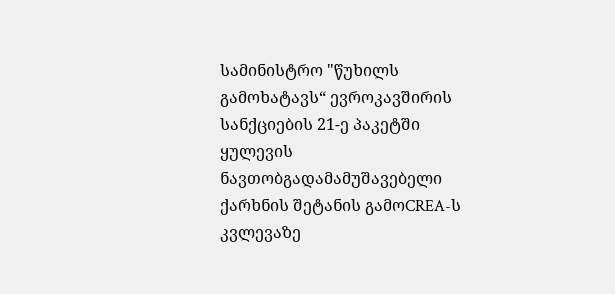სამინისტრო "წუხილს გამოხატავს“ ევროკავშირის სანქციების 21-ე პაკეტში ყულევის ნავთობგადამამუშავებელი ქარხნის შეტანის გამოCREA-ს კვლევაზე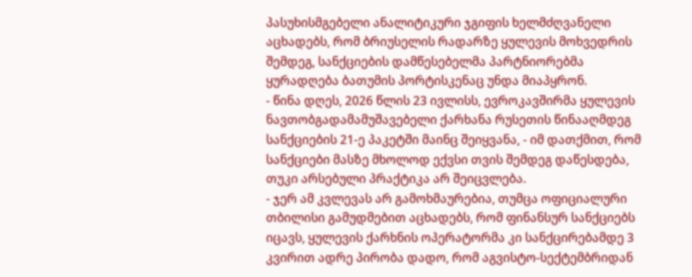პასუხისმგებელი ანალიტიკური ჯგიფის ხელმძღვანელი აცხადებს, რომ ბრიუსელის რადარზე ყულევის მოხვედრის შემდეგ, სანქციების დამწესებელმა პარტნიორებმა ყურადღება ბათუმის პორტისკენაც უნდა მიაპყრონ.
- წინა დღეს, 2026 წლის 23 ივლისს, ევროკავშირმა ყულევის ნავთობგადამამუშავებელი ქარხანა რუსეთის წინააღმდეგ სანქციების 21-ე პაკეტში მაინც შეიყვანა, - იმ დათქმით, რომ სანქციები მასზე მხოლოდ ექვსი თვის შემდეგ დაწესდება, თუკი არსებული პრაქტიკა არ შეიცვლება.
- ჯერ ამ კვლევას არ გამოხმაურებია, თუმცა ოფიციალური თბილისი გამუდმებით აცხადებს, რომ ფინანსურ სანქციებს იცავს, ყულევის ქარხნის ოპერატორმა კი სანქცირებამდე 3 კვირით ადრე პირობა დადო, რომ აგვისტო-სექტემბრიდან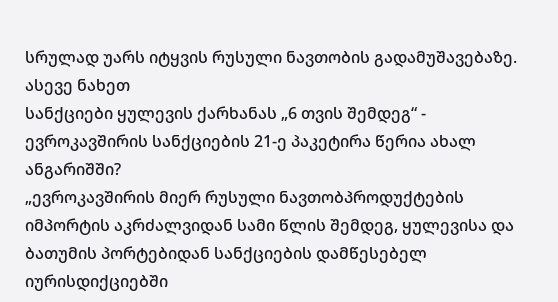სრულად უარს იტყვის რუსული ნავთობის გადამუშავებაზე.
ასევე ნახეთ
სანქციები ყულევის ქარხანას „6 თვის შემდეგ“ - ევროკავშირის სანქციების 21-ე პაკეტირა წერია ახალ ანგარიშში?
„ევროკავშირის მიერ რუსული ნავთობპროდუქტების იმპორტის აკრძალვიდან სამი წლის შემდეგ, ყულევისა და ბათუმის პორტებიდან სანქციების დამწესებელ იურისდიქციებში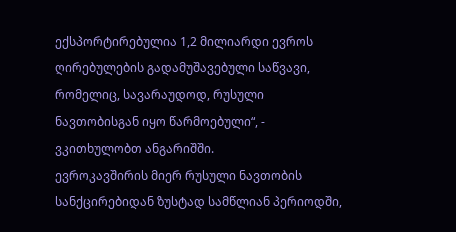ექსპორტირებულია 1,2 მილიარდი ევროს ღირებულების გადამუშავებული საწვავი, რომელიც, სავარაუდოდ, რუსული ნავთობისგან იყო წარმოებული“, - ვკითხულობთ ანგარიშში.
ევროკავშირის მიერ რუსული ნავთობის სანქცირებიდან ზუსტად სამწლიან პერიოდში,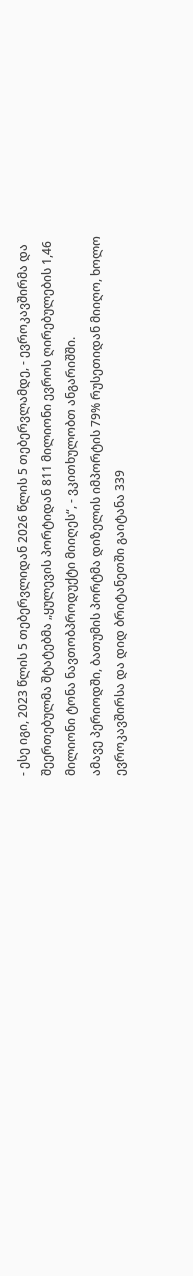- ესე იგი, 2023 წლის 5 თებერვლიდან 2026 წლის 5 თებერვლამდე, - ევროკავშირმა და შეერთებულმა შტატებმა „ყულევის პორტიდან 811 მილიონი ევროს ღირებულების 1,46 მილიონი ტონა ნავთობპროდუქტი მიიღეს“, - ვკითხულობთ ანგარიშში.
ამავე პერიოდში, ბათუმის პორტმა დიზელის იმპორტის 79% რუსეთიდან მიიღო, ხოლო ევროკავშირსა და დიდ ბრიტანეთში გაიტანა 339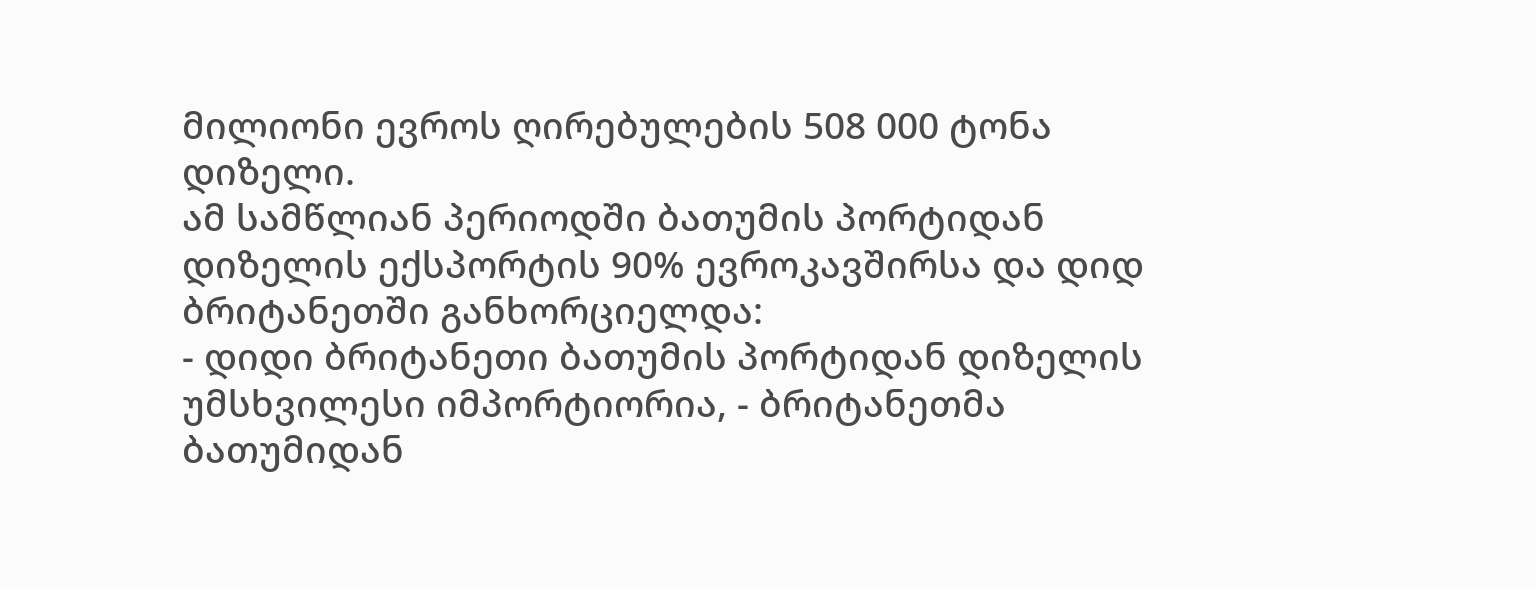მილიონი ევროს ღირებულების 508 000 ტონა დიზელი.
ამ სამწლიან პერიოდში ბათუმის პორტიდან დიზელის ექსპორტის 90% ევროკავშირსა და დიდ ბრიტანეთში განხორციელდა:
- დიდი ბრიტანეთი ბათუმის პორტიდან დიზელის უმსხვილესი იმპორტიორია, - ბრიტანეთმა ბათუმიდან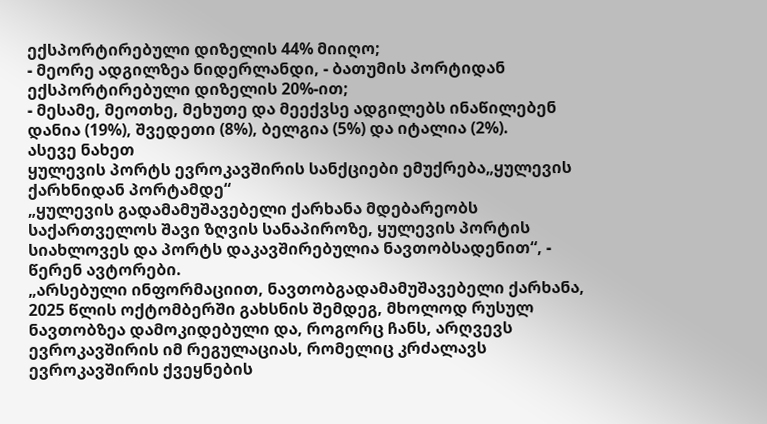ექსპორტირებული დიზელის 44% მიიღო;
- მეორე ადგილზეა ნიდერლანდი, - ბათუმის პორტიდან ექსპორტირებული დიზელის 20%-ით;
- მესამე, მეოთხე, მეხუთე და მეექვსე ადგილებს ინაწილებენ დანია (19%), შვედეთი (8%), ბელგია (5%) და იტალია (2%).
ასევე ნახეთ
ყულევის პორტს ევროკავშირის სანქციები ემუქრება„ყულევის ქარხნიდან პორტამდე“
„ყულევის გადამამუშავებელი ქარხანა მდებარეობს საქართველოს შავი ზღვის სანაპიროზე, ყულევის პორტის სიახლოვეს და პორტს დაკავშირებულია ნავთობსადენით“, - წერენ ავტორები.
„არსებული ინფორმაციით, ნავთობგადამამუშავებელი ქარხანა, 2025 წლის ოქტომბერში გახსნის შემდეგ, მხოლოდ რუსულ ნავთობზეა დამოკიდებული და, როგორც ჩანს, არღვევს ევროკავშირის იმ რეგულაციას, რომელიც კრძალავს ევროკავშირის ქვეყნების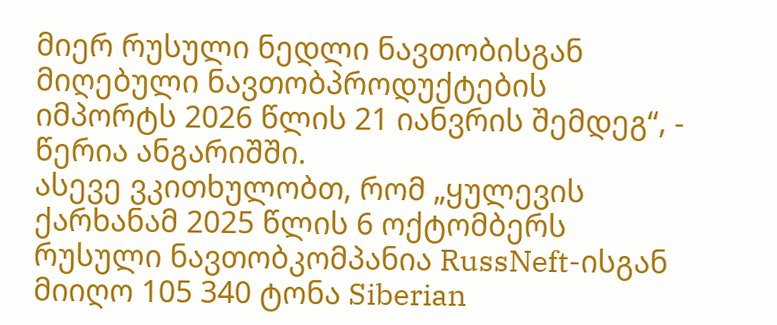მიერ რუსული ნედლი ნავთობისგან მიღებული ნავთობპროდუქტების იმპორტს 2026 წლის 21 იანვრის შემდეგ“, - წერია ანგარიშში.
ასევე ვკითხულობთ, რომ „ყულევის ქარხანამ 2025 წლის 6 ოქტომბერს რუსული ნავთობკომპანია RussNeft-ისგან მიიღო 105 340 ტონა Siberian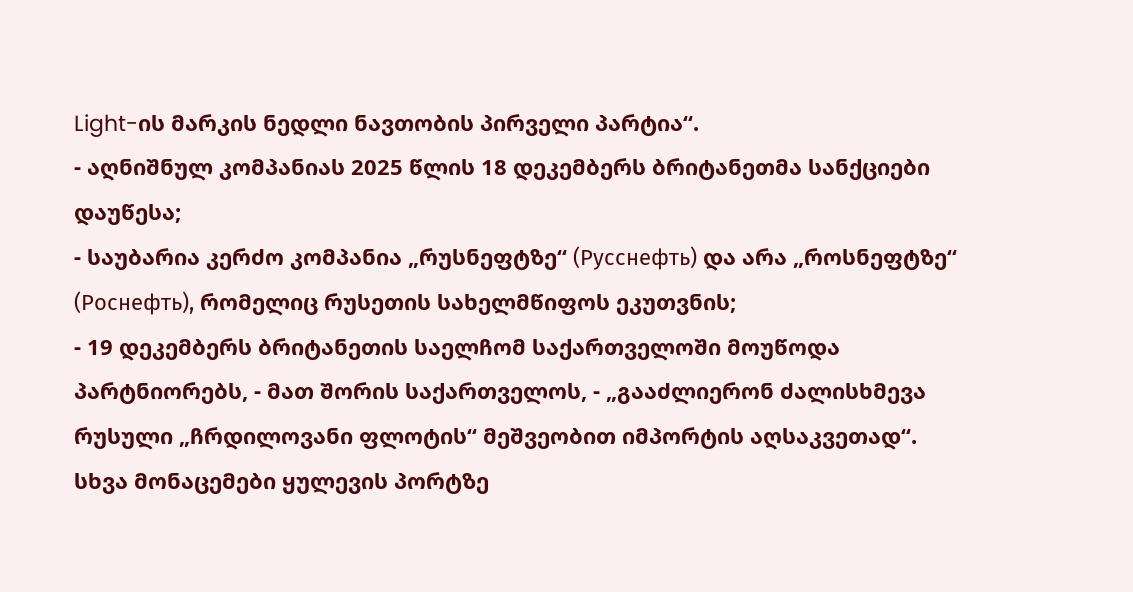Light-ის მარკის ნედლი ნავთობის პირველი პარტია“.
- აღნიშნულ კომპანიას 2025 წლის 18 დეკემბერს ბრიტანეთმა სანქციები დაუწესა;
- საუბარია კერძო კომპანია „რუსნეფტზე“ (Русснефть) და არა „როსნეფტზე“ (Роснефть), რომელიც რუსეთის სახელმწიფოს ეკუთვნის;
- 19 დეკემბერს ბრიტანეთის საელჩომ საქართველოში მოუწოდა პარტნიორებს, - მათ შორის საქართველოს, - „გააძლიერონ ძალისხმევა რუსული „ჩრდილოვანი ფლოტის“ მეშვეობით იმპორტის აღსაკვეთად“.
სხვა მონაცემები ყულევის პორტზე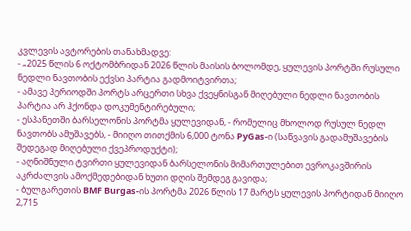კვლევის ავტორების თანახმადვე:
- „2025 წლის 6 ოქტომბრიდან 2026 წლის მაისის ბოლომდე, ყულევის პორტში რუსული ნედლი ნავთობის ექვსი პარტია გადმოიტვირთა;
- ამავე პერიოდში პორტს არცერთი სხვა ქვეყნისგან მიღებული ნედლი ნავთობის პარტია არ ჰქონდა დოკუმენტირებული;
- ესპანეთში ბარსელონის პორტმა ყულევიდან, - რომელიც მხოლოდ რუსულ ნედლ ნავთობს ამუშავებს, - მიიღო თითქმის 6,000 ტონა PyGas-ი (საწვავის გადამუშავების შედეგად მიღებული ქვეპროდუქტი);
- აღნიშნული ტვირთი ყულევიდან ბარსელონის მიმართულებით ევროკავშირის აკრძალვის ამოქმედებიდან ხუთი დღის შემდეგ გავიდა;
- ბულგარეთის BMF Burgas-ის პორტმა 2026 წლის 17 მარტს ყულევის პორტიდან მიიღო 2,715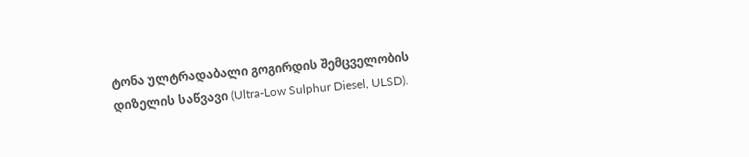ტონა ულტრადაბალი გოგირდის შემცველობის დიზელის საწვავი (Ultra-Low Sulphur Diesel, ULSD).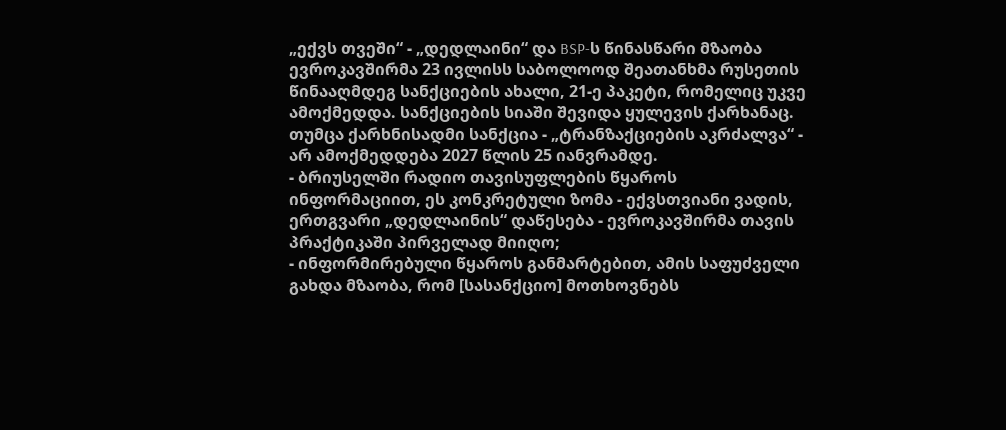„ექვს თვეში“ - „დედლაინი“ და BSP-ს წინასწარი მზაობა
ევროკავშირმა 23 ივლისს საბოლოოდ შეათანხმა რუსეთის წინააღმდეგ სანქციების ახალი, 21-ე პაკეტი, რომელიც უკვე ამოქმედდა. სანქციების სიაში შევიდა ყულევის ქარხანაც.
თუმცა ქარხნისადმი სანქცია - „ტრანზაქციების აკრძალვა“ - არ ამოქმედდება 2027 წლის 25 იანვრამდე.
- ბრიუსელში რადიო თავისუფლების წყაროს ინფორმაციით, ეს კონკრეტული ზომა - ექვსთვიანი ვადის, ერთგვარი „დედლაინის“ დაწესება - ევროკავშირმა თავის პრაქტიკაში პირველად მიიღო;
- ინფორმირებული წყაროს განმარტებით, ამის საფუძველი გახდა მზაობა, რომ [სასანქციო] მოთხოვნებს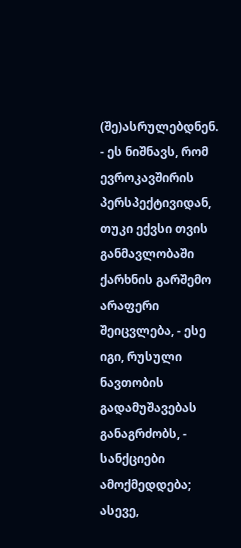(შე)ასრულებდნენ.
- ეს ნიშნავს, რომ ევროკავშირის პერსპექტივიდან, თუკი ექვსი თვის განმავლობაში ქარხნის გარშემო არაფერი შეიცვლება, - ესე იგი, რუსული ნავთობის გადამუშავებას განაგრძობს, - სანქციები ამოქმედდება; ასევე,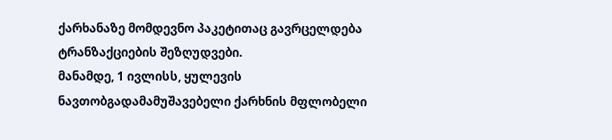ქარხანაზე მომდევნო პაკეტითაც გავრცელდება ტრანზაქციების შეზღუდვები.
მანამდე, 1 ივლისს, ყულევის ნავთობგადამამუშავებელი ქარხნის მფლობელი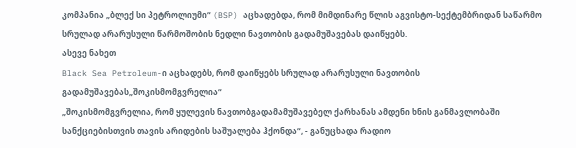კომპანია „ბლექ სი პეტროლიუმი“ (BSP) აცხადებდა, რომ მიმდინარე წლის აგვისტო-სექტემბრიდან საწარმო სრულად არარუსული წარმოშობის ნედლი ნავთობის გადამუშავებას დაიწყებს.
ასევე ნახეთ
Black Sea Petroleum-ი აცხადებს, რომ დაიწყებს სრულად არარუსული ნავთობის გადამუშავებას„შოკისმომგვრელია“
„შოკისმომგვრელია, რომ ყულევის ნავთობგადამამუშავებელ ქარხანას ამდენი ხნის განმავლობაში სანქციებისთვის თავის არიდების საშუალება ჰქონდა“, - განუცხადა რადიო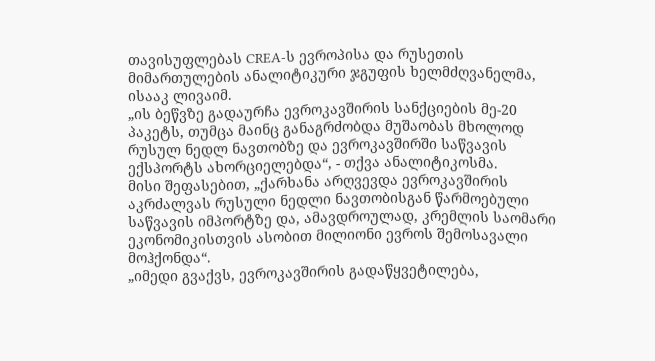თავისუფლებას CREA-ს ევროპისა და რუსეთის მიმართულების ანალიტიკური ჯგუფის ხელმძღვანელმა, ისააკ ლივაიმ.
„ის ბეწვზე გადაურჩა ევროკავშირის სანქციების მე-20 პაკეტს, თუმცა მაინც განაგრძობდა მუშაობას მხოლოდ რუსულ ნედლ ნავთობზე და ევროკავშირში საწვავის ექსპორტს ახორციელებდა“, - თქვა ანალიტიკოსმა.
მისი შეფასებით, „ქარხანა არღვევდა ევროკავშირის აკრძალვას რუსული ნედლი ნავთობისგან წარმოებული საწვავის იმპორტზე და, ამავდროულად, კრემლის საომარი ეკონომიკისთვის ასობით მილიონი ევროს შემოსავალი მოჰქონდა“.
„იმედი გვაქვს, ევროკავშირის გადაწყვეტილება,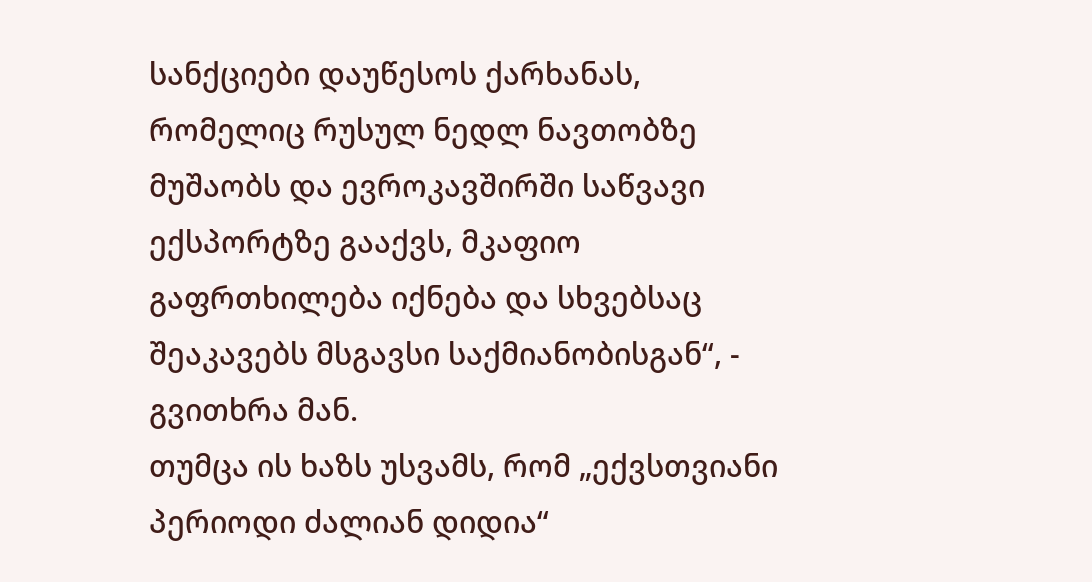სანქციები დაუწესოს ქარხანას, რომელიც რუსულ ნედლ ნავთობზე მუშაობს და ევროკავშირში საწვავი ექსპორტზე გააქვს, მკაფიო გაფრთხილება იქნება და სხვებსაც შეაკავებს მსგავსი საქმიანობისგან“, - გვითხრა მან.
თუმცა ის ხაზს უსვამს, რომ „ექვსთვიანი პერიოდი ძალიან დიდია“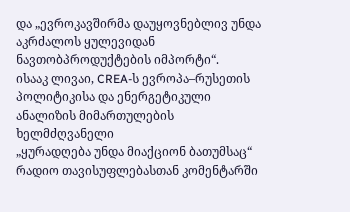და „ევროკავშირმა დაუყოვნებლივ უნდა აკრძალოს ყულევიდან ნავთობპროდუქტების იმპორტი“.
ისააკ ლივაი, CREA-ს ევროპა–რუსეთის პოლიტიკისა და ენერგეტიკული ანალიზის მიმართულების ხელმძღვანელი
„ყურადღება უნდა მიაქციონ ბათუმსაც“
რადიო თავისუფლებასთან კომენტარში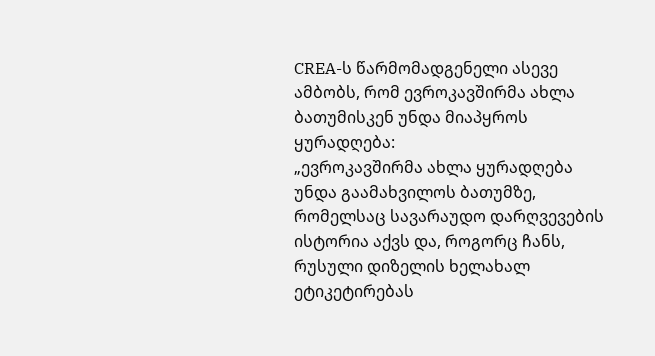CREA-ს წარმომადგენელი ასევე ამბობს, რომ ევროკავშირმა ახლა ბათუმისკენ უნდა მიაპყროს ყურადღება:
„ევროკავშირმა ახლა ყურადღება უნდა გაამახვილოს ბათუმზე, რომელსაც სავარაუდო დარღვევების ისტორია აქვს და, როგორც ჩანს, რუსული დიზელის ხელახალ ეტიკეტირებას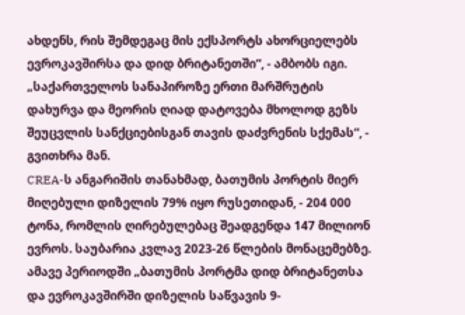ახდენს, რის შემდეგაც მის ექსპორტს ახორციელებს ევროკავშირსა და დიდ ბრიტანეთში“, - ამბობს იგი.
„საქართველოს სანაპიროზე ერთი მარშრუტის დახურვა და მეორის ღიად დატოვება მხოლოდ გეზს შეუცვლის სანქციებისგან თავის დაძვრენის სქემას“, - გვითხრა მან.
CREA-ს ანგარიშის თანახმად, ბათუმის პორტის მიერ მიღებული დიზელის 79% იყო რუსეთიდან, - 204 000 ტონა, რომლის ღირებულებაც შეადგენდა 147 მილიონ ევროს. საუბარია კვლავ 2023-26 წლების მონაცემებზე.
ამავე პერიოდში „ბათუმის პორტმა დიდ ბრიტანეთსა და ევროკავშირში დიზელის საწვავის 9-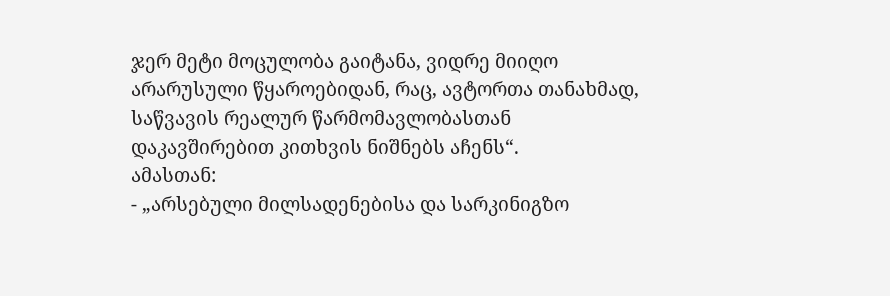ჯერ მეტი მოცულობა გაიტანა, ვიდრე მიიღო არარუსული წყაროებიდან, რაც, ავტორთა თანახმად, საწვავის რეალურ წარმომავლობასთან დაკავშირებით კითხვის ნიშნებს აჩენს“.
ამასთან:
- „არსებული მილსადენებისა და სარკინიგზო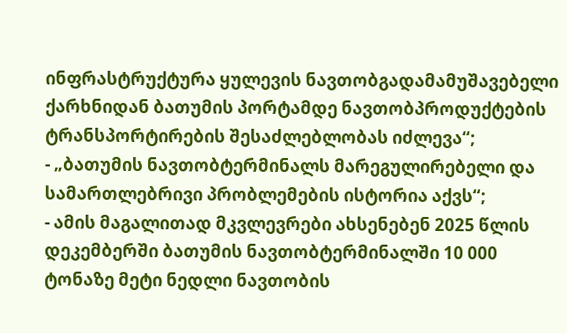ინფრასტრუქტურა ყულევის ნავთობგადამამუშავებელი ქარხნიდან ბათუმის პორტამდე ნავთობპროდუქტების ტრანსპორტირების შესაძლებლობას იძლევა“;
- „ბათუმის ნავთობტერმინალს მარეგულირებელი და სამართლებრივი პრობლემების ისტორია აქვს“;
- ამის მაგალითად მკვლევრები ახსენებენ 2025 წლის დეკემბერში ბათუმის ნავთობტერმინალში 10 000 ტონაზე მეტი ნედლი ნავთობის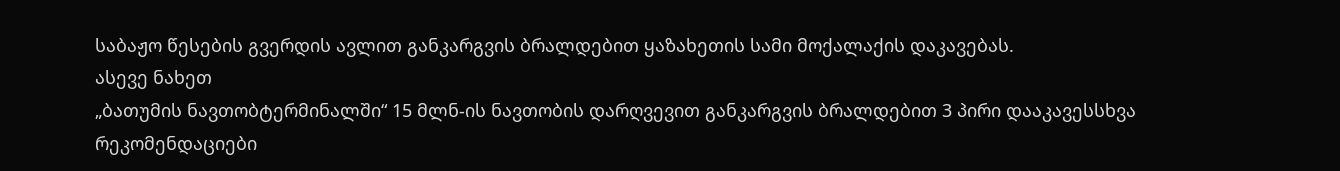საბაჟო წესების გვერდის ავლით განკარგვის ბრალდებით ყაზახეთის სამი მოქალაქის დაკავებას.
ასევე ნახეთ
„ბათუმის ნავთობტერმინალში“ 15 მლნ-ის ნავთობის დარღვევით განკარგვის ბრალდებით 3 პირი დააკავესსხვა რეკომენდაციები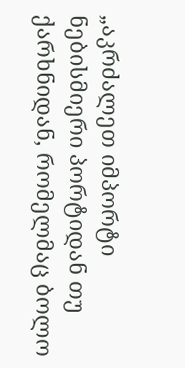„აკრძალეთ იმპორტი ნებისმიერი პორტიდან თუ ქარხნიდან, რომელმაც ბოლო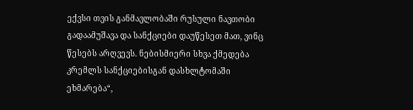ექვსი თვის განმავლობაში რუსული ნავთობი გადაამუშავა და სანქციები დაუწესეთ მათ, ვინც წესებს არღვევს. ნებისმიერი სხვა ქმედება კრემლს სანქციებისგან დასხლტომაში ეხმარება“,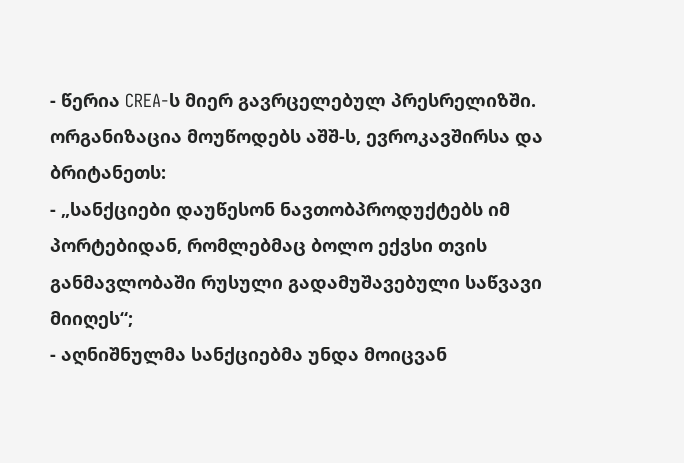- წერია CREA-ს მიერ გავრცელებულ პრესრელიზში.
ორგანიზაცია მოუწოდებს აშშ-ს, ევროკავშირსა და ბრიტანეთს:
- „სანქციები დაუწესონ ნავთობპროდუქტებს იმ პორტებიდან, რომლებმაც ბოლო ექვსი თვის განმავლობაში რუსული გადამუშავებული საწვავი მიიღეს“;
- აღნიშნულმა სანქციებმა უნდა მოიცვან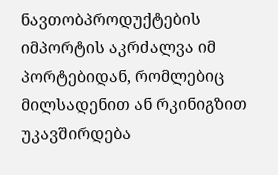ნავთობპროდუქტების იმპორტის აკრძალვა იმ პორტებიდან, რომლებიც მილსადენით ან რკინიგზით უკავშირდება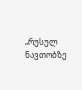„რუსულ ნავთობზე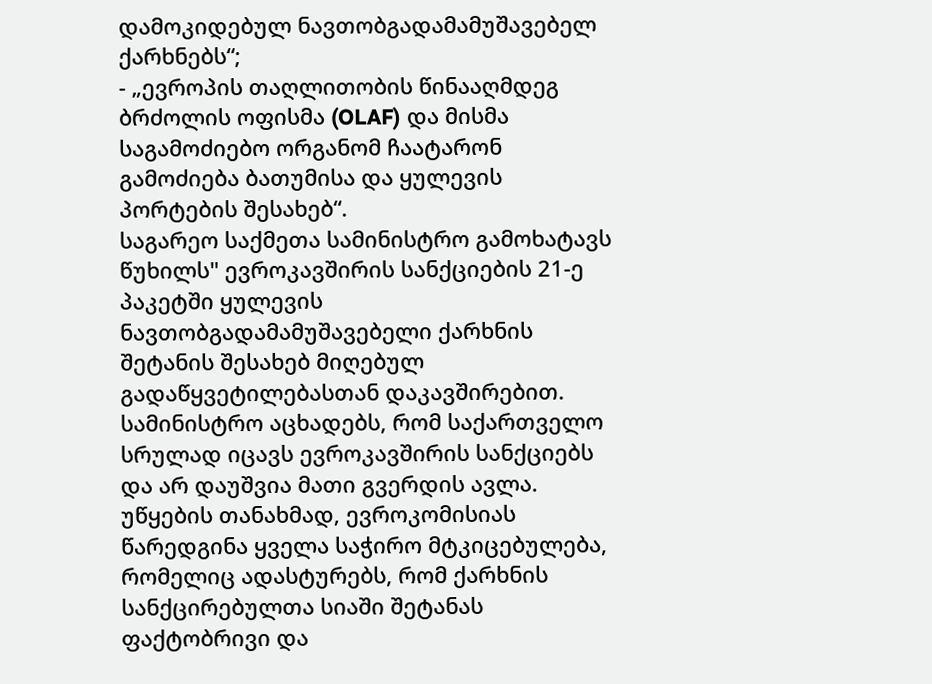დამოკიდებულ ნავთობგადამამუშავებელ ქარხნებს“;
- „ევროპის თაღლითობის წინააღმდეგ ბრძოლის ოფისმა (OLAF) და მისმა საგამოძიებო ორგანომ ჩაატარონ გამოძიება ბათუმისა და ყულევის პორტების შესახებ“.
საგარეო საქმეთა სამინისტრო გამოხატავს წუხილს" ევროკავშირის სანქციების 21-ე პაკეტში ყულევის ნავთობგადამამუშავებელი ქარხნის შეტანის შესახებ მიღებულ გადაწყვეტილებასთან დაკავშირებით.
სამინისტრო აცხადებს, რომ საქართველო სრულად იცავს ევროკავშირის სანქციებს და არ დაუშვია მათი გვერდის ავლა.
უწყების თანახმად, ევროკომისიას წარედგინა ყველა საჭირო მტკიცებულება, რომელიც ადასტურებს, რომ ქარხნის სანქცირებულთა სიაში შეტანას ფაქტობრივი და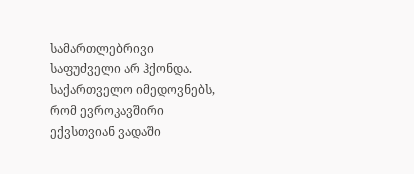სამართლებრივი საფუძველი არ ჰქონდა.
საქართველო იმედოვნებს, რომ ევროკავშირი ექვსთვიან ვადაში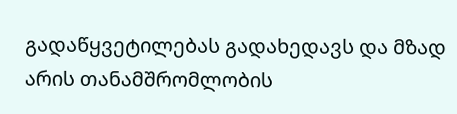გადაწყვეტილებას გადახედავს და მზად არის თანამშრომლობის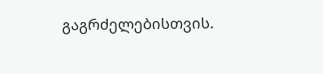გაგრძელებისთვის.